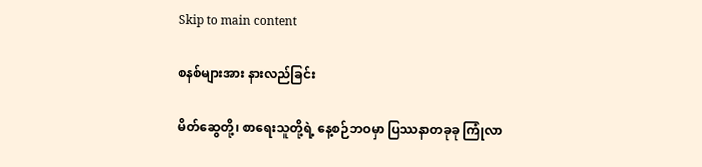Skip to main content

စနစ်များအား နားလည်ခြင်း

မိတ်ဆွေတို့၊ စာရေးသူတို့ရဲ့ နေ့စဉ်ဘဝမှာ ပြဿနာတခုခု ကြုံလာ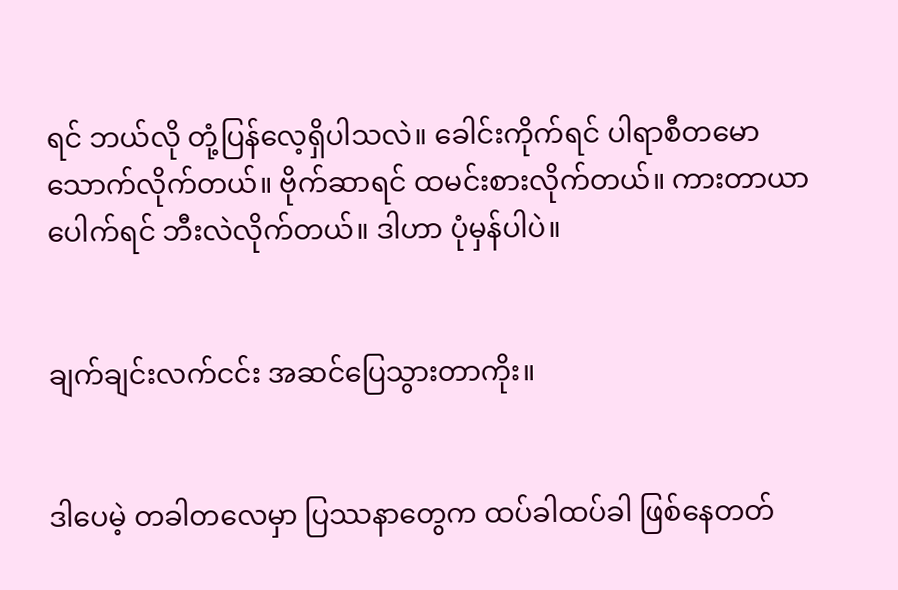ရင် ဘယ်လို တုံ့ပြန်လေ့ရှိပါသလဲ။ ခေါင်းကိုက်ရင် ပါရာစီတမော သောက်လိုက်တယ်။ ဗိုက်ဆာရင် ထမင်းစားလိုက်တယ်။ ကားတာယာပေါက်ရင် ဘီးလဲလိုက်တယ်။ ဒါဟာ ပုံမှန်ပါပဲ။


ချက်ချင်းလက်ငင်း အဆင်ပြေသွားတာကိုး။


ဒါပေမဲ့ တခါတလေမှာ ပြဿနာတွေက ထပ်ခါထပ်ခါ ဖြစ်နေတတ်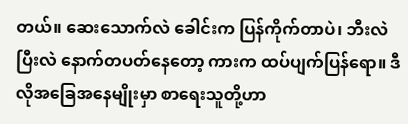တယ်။ ဆေးသောက်လဲ ခေါင်းက ပြန်ကိုက်တာပဲ၊ ဘီးလဲပြီးလဲ နောက်တပတ်နေတော့ ကားက ထပ်ပျက်ပြန်ရော။ ဒီလိုအခြေအနေမျိုးမှာ စာရေးသူတို့ဟာ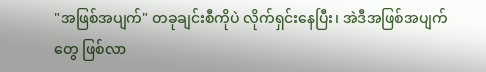"အဖြစ်အပျက်" တခုချင်းစီကိုပဲ လိုက်ရှင်းနေပြီး၊ အဲဒီအဖြစ်အပျက်တွေ ဖြစ်လာ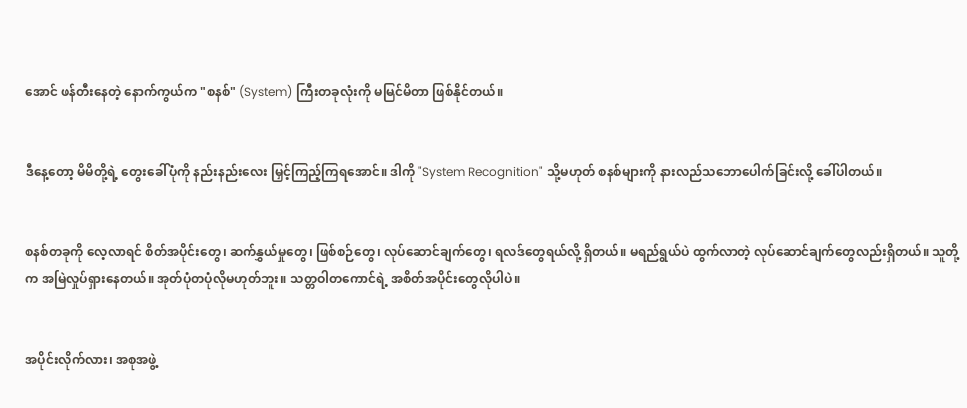အောင် ဖန်တီးနေတဲ့ နောက်ကွယ်က "စနစ်" (System) ကြီးတခုလုံးကို မမြင်မိတာ ဖြစ်နိုင်တယ်။


ဒီနေ့တော့ မိမိတို့ရဲ့ တွေးခေါ်ပုံကို နည်းနည်းလေး မြှင့်ကြည့်ကြရအောင်။ ဒါကို "System Recognition" သို့မဟုတ် စနစ်များကို နားလည်သဘောပေါက်ခြင်းလို့ ခေါ်ပါတယ်။


စနစ်တခုကို လေ့လာရင် စိတ်အပိုင်းတွေ၊ ဆက်နွှယ်မှုတွေ၊ ဖြစ်စဉ်တွေ၊ လုပ်ဆောင်ချက်တွေ၊ ရလဒ်တွေရယ်လို့ ရှိတယ်။ မရည်ရွယ်ပဲ ထွက်လာတဲ့ လုပ်ဆောင်ချက်တွေလည်းရှိတယ်။ သူတို့က အမြဲလှုပ်ရှားနေတယ်။ အုတ်ပုံတပုံလိုမဟုတ်ဘူး။ သတ္တဝါတကောင်ရဲ့ အစိတ်အပိုင်းတွေလိုပါပဲ။


အပိုင်းလိုက်လား၊ အစုအဖွဲ့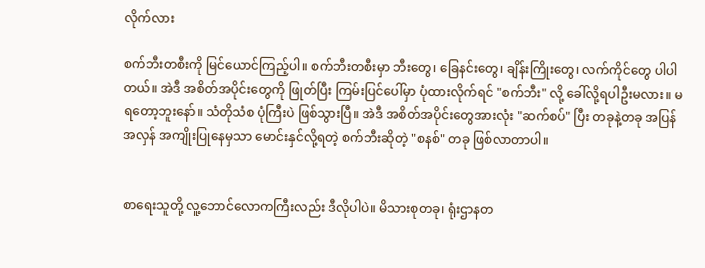လိုက်လား

စက်ဘီးတစီးကို မြင်ယောင်ကြည့်ပါ။ စက်ဘီးတစီးမှာ ဘီးတွေ၊ ခြေနင်းတွေ၊ ချိန်းကြိုးတွေ၊ လက်ကိုင်တွေ ပါပါတယ်။ အဲဒီ အစိတ်အပိုင်းတွေကို ဖြုတ်ပြီး ကြမ်းပြင်ပေါ်မှာ ပုံထားလိုက်ရင် "စက်ဘီး" လို့ ခေါ်လို့ရပါဦးမလား။ မရတော့ဘူးနော်။ သံတိုသံစ ပုံကြီးပဲ ဖြစ်သွားပြီ။ အဲဒီ အစိတ်အပိုင်းတွေအားလုံး "ဆက်စပ်" ပြီး တခုနဲ့တခု အပြန်အလှန် အကျိုးပြုနေမှသာ မောင်းနှင်လို့ရတဲ့ စက်ဘီးဆိုတဲ့ "စနစ်" တခု ဖြစ်လာတာပါ။


စာရေးသူတို့ လူ့ဘောင်လောကကြီးလည်း ဒီလိုပါပဲ။ မိသားစုတခု၊ ရုံးဌာနတ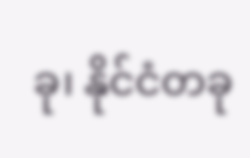ခု၊ နိုင်ငံတခု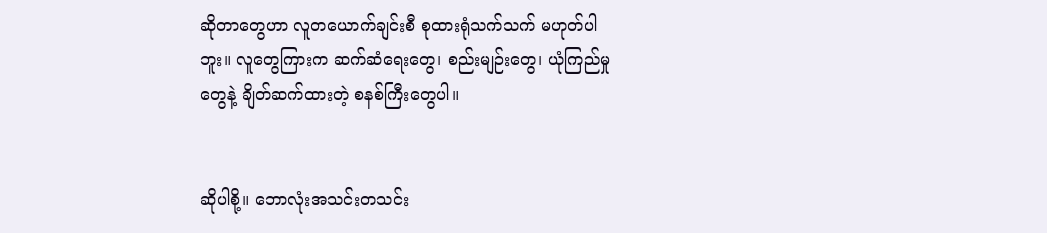ဆိုတာတွေဟာ လူတယောက်ချင်းစီ စုထားရုံသက်သက် မဟုတ်ပါဘူး။ လူတွေကြားက ဆက်ဆံရေးတွေ၊ စည်းမျဉ်းတွေ၊ ယုံကြည်မှုတွေနဲ့ ချိတ်ဆက်ထားတဲ့ စနစ်ကြီးတွေပါ။


ဆိုပါစို့။ ဘောလုံးအသင်းတသင်း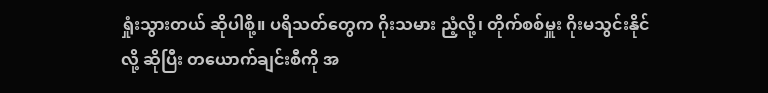ရှုံးသွားတယ် ဆိုပါစို့။ ပရိသတ်တွေက ဂိုးသမား ညံ့လို့၊ တိုက်စစ်မှူး ဂိုးမသွင်းနိုင်လို့ ဆိုပြီး တယောက်ချင်းစီကို အ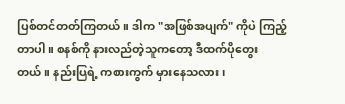ပြစ်တင်တတ်ကြတယ်။ ဒါက "အဖြစ်အပျက်" ကိုပဲ ကြည့်တာပါ။ စနစ်ကို နားလည်တဲ့သူကတော့ ဒီထက်ပိုတွေးတယ်။ နည်းပြရဲ့ ကစားကွက် မှားနေသလား၊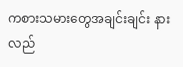ကစားသမားတွေအချင်းချင်း နားလည်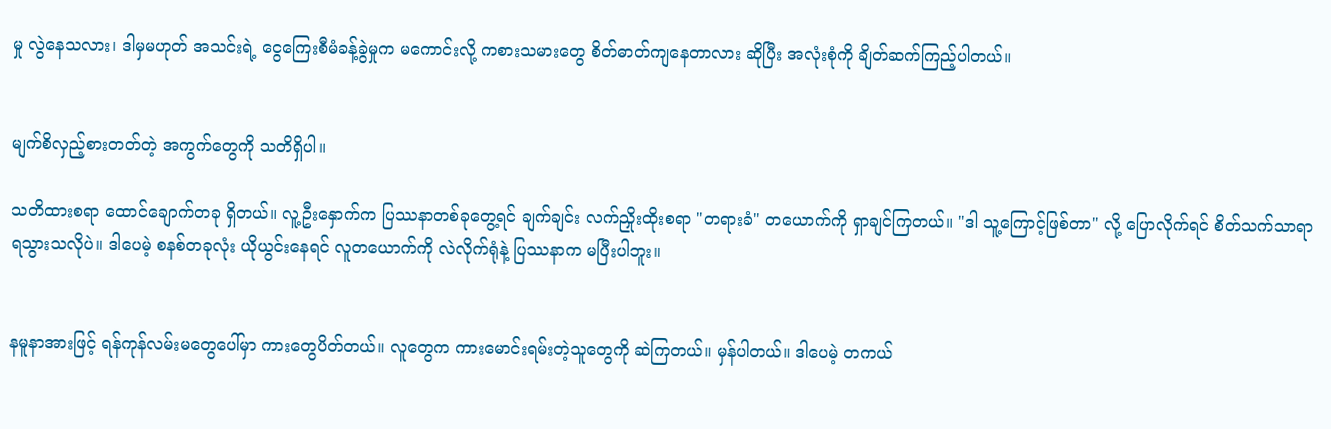မှု လွဲနေသလား၊ ဒါမှမဟုတ် အသင်းရဲ့ ငွေကြေးစီမံခန့်ခွဲမှုက မကောင်းလို့ ကစားသမားတွေ စိတ်ဓာတ်ကျနေတာလား ဆိုပြီး အလုံးစုံကို ချိတ်ဆက်ကြည့်ပါတယ်။


မျက်စိလှည့်စားတတ်တဲ့ အကွက်တွေကို သတိရှိပါ။

သတိထားစရာ ထောင်ချောက်တခု ရှိတယ်။ လူ့ဦးနှောက်က ပြဿနာတစ်ခုတွေ့ရင် ချက်ချင်း လက်ညှိုးထိုးစရာ "တရားခံ" တယောက်ကို ရှာချင်ကြတယ်။ "ဒါ သူ့ကြောင့်ဖြစ်တာ" လို့ ပြောလိုက်ရင် စိတ်သက်သာရာ ရသွားသလိုပဲ။ ဒါပေမဲ့ စနစ်တခုလုံး ယိုယွင်းနေရင် လူတယောက်ကို လဲလိုက်ရုံနဲ့ ပြဿနာက မပြီးပါဘူး။


နမူနာအားဖြင့် ရန်ကုန်လမ်းမတွေပေါ်မှာ ကားတွေပိတ်တယ်။ လူတွေက ကားမောင်းရမ်းတဲ့သူတွေကို ဆဲကြတယ်။ မှန်ပါတယ်။ ဒါပေမဲ့ တကယ်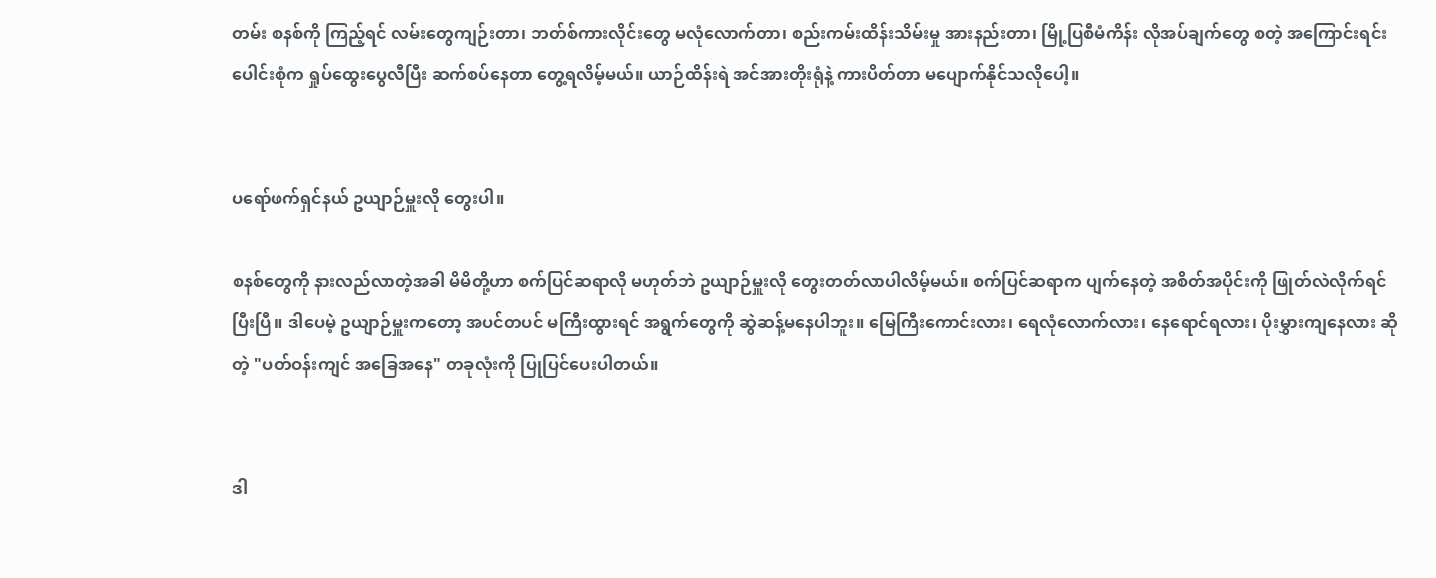တမ်း စနစ်ကို ကြည့်ရင် လမ်းတွေကျဉ်းတာ၊ ဘတ်စ်ကားလိုင်းတွေ မလုံလောက်တာ၊ စည်းကမ်းထိန်းသိမ်းမှု အားနည်းတာ၊ မြို့ပြစီမံကိန်း လိုအပ်ချက်တွေ စတဲ့ အကြောင်းရင်းပေါင်းစုံက ရှုပ်ထွေးပွေလီပြီး ဆက်စပ်နေတာ တွေ့ရလိမ့်မယ်။ ယာဉ်ထိန်းရဲ အင်အားတိုးရုံနဲ့ ကားပိတ်တာ မပျောက်နိုင်သလိုပေါ့။


ပရော်ဖက်ရှင်နယ် ဥယျာဉ်မှူးလို တွေးပါ။

စနစ်တွေကို နားလည်လာတဲ့အခါ မိမိတို့ဟာ စက်ပြင်ဆရာလို မဟုတ်ဘဲ ဥယျာဉ်မှူးလို တွေးတတ်လာပါလိမ့်မယ်။ စက်ပြင်ဆရာက ပျက်နေတဲ့ အစိတ်အပိုင်းကို ဖြုတ်လဲလိုက်ရင် ပြီးပြီ။ ဒါပေမဲ့ ဥယျာဉ်မှူးကတော့ အပင်တပင် မကြီးထွားရင် အရွက်တွေကို ဆွဲဆန့်မနေပါဘူး။ မြေကြီးကောင်းလား၊ ရေလုံလောက်လား၊ နေရောင်ရလား၊ ပိုးမွှားကျနေလား ဆိုတဲ့ "ပတ်ဝန်းကျင် အခြေအနေ" တခုလုံးကို ပြုပြင်ပေးပါတယ်။


ဒါ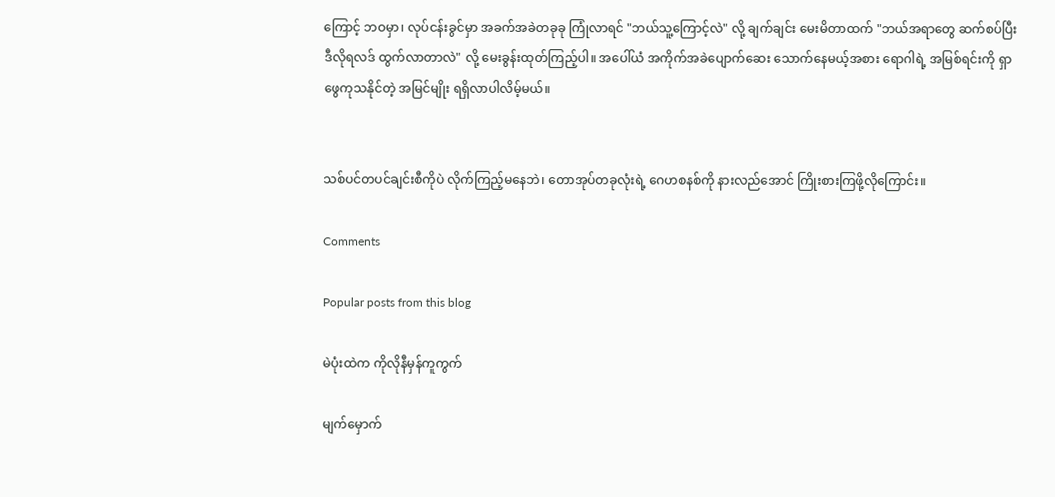ကြောင့် ဘဝမှာ၊ လုပ်ငန်းခွင်မှာ အခက်အခဲတခုခု ကြုံလာရင် "ဘယ်သူ့ကြောင့်လဲ" လို့ ချက်ချင်း မေးမိတာထက် "ဘယ်အရာတွေ ဆက်စပ်ပြီး ဒီလိုရလဒ် ထွက်လာတာလဲ" လို့ မေးခွန်းထုတ်ကြည့်ပါ။ အပေါ်ယံ အကိုက်အခဲပျောက်ဆေး သောက်နေမယ့်အစား ရောဂါရဲ့ အမြစ်ရင်းကို ရှာဖွေကုသနိုင်တဲ့ အမြင်မျိုး ရရှိလာပါလိမ့်မယ်။


သစ်ပင်တပင်ချင်းစီကိုပဲ လိုက်ကြည့်မနေဘဲ၊ တောအုပ်တခုလုံးရဲ့ ဂေဟစနစ်ကို နားလည်အောင် ကြိုးစားကြဖို့လိုကြောင်း။

Comments

Popular posts from this blog

မဲပုံးထဲက ကိုလိုနီမှန်ကူကွက်

မျက်မှောက်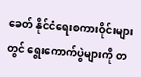ခေတ် နိုင်ငံရေးစကားဝိုင်းများတွင် ရွေးကောက်ပွဲများကို တ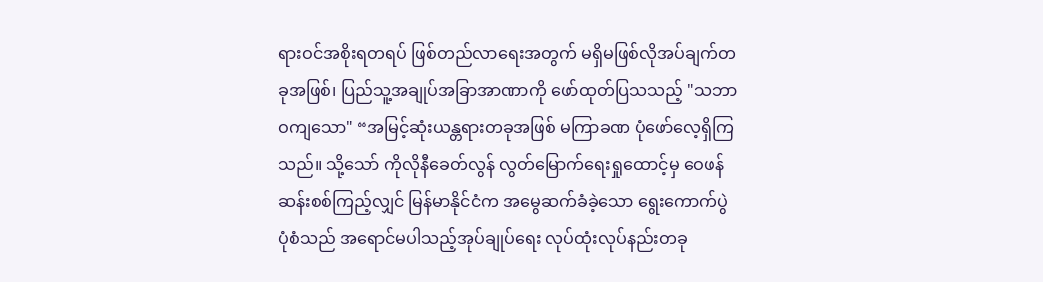ရားဝင်အစိုးရတရပ် ဖြစ်တည်လာရေးအတွက် မရှိမဖြစ်လိုအပ်ချက်တခုအဖြစ်၊ ပြည်သူ့အချုပ်အခြာအာဏာကို ဖော်ထုတ်ပြသသည့် "သဘာဝကျသော" “အမြင့်ဆုံးယန္တရားတခုအဖြစ် မကြာခဏ ပုံဖော်လေ့ရှိကြသည်။ သို့သော် ကိုလိုနီခေတ်လွန် လွတ်မြောက်ရေးရှုထောင့်မှ ဝေဖန်ဆန်းစစ်ကြည့်လျှင် မြန်မာနိုင်ငံက အမွေဆက်ခံခဲ့သော ရွေးကောက်ပွဲပုံစံသည် အရောင်မပါသည့်အုပ်ချုပ်ရေး လုပ်ထုံးလုပ်နည်းတခု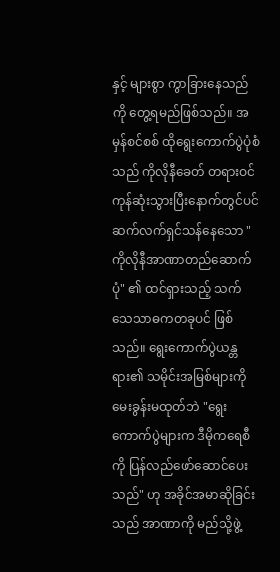နှင့် များစွာ ကွာခြားနေသည်ကို တွေ့ရမည်ဖြစ်သည်။ အမှန်စင်စစ် ထိုရွေးကောက်ပွဲပုံစံသည် ကိုလိုနီခေတ် တရားဝင်ကုန်ဆုံးသွားပြီးနောက်တွင်ပင် ဆက်လက်ရှင်သန်နေသော "ကိုလိုနီအာဏာတည်ဆောက်ပုံ" ၏ ထင်ရှားသည့် သက်သေသာဓကတခုပင် ဖြစ်သည်။ ရွေးကောက်ပွဲယန္တရား၏ သမိုင်းအမြစ်များကို မေးခွန်းမထုတ်ဘဲ "ရွေးကောက်ပွဲများက ဒီမိုကရေစီကို ပြန်လည်ဖော်ဆောင်ပေးသည်" ဟု အခိုင်အမာဆိုခြင်းသည် အာဏာကို မည်သို့ဖွဲ့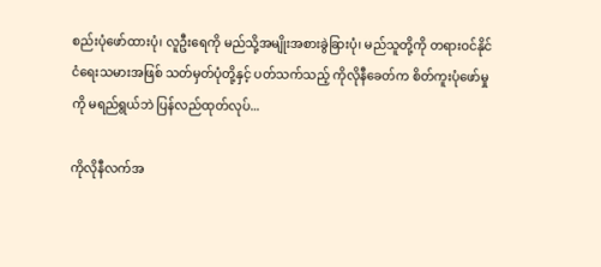စည်းပုံဖော်ထားပုံ၊ လူဦးရေကို မည်သို့အမျိုးအစားခွဲခြားပုံ၊ မည်သူတို့ကို တရားဝင်နိုင်ငံရေးသမားအဖြစ် သတ်မှတ်ပုံတို့နှင့် ပတ်သက်သည့် ကိုလိုနီခေတ်က စိတ်ကူးပုံဖော်မှုကို မရည်ရွယ်ဘဲ ပြန်လည်ထုတ်လုပ်...

ကိုလိုနီလက်အ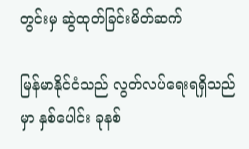တွင်းမှ ဆွဲထုတ်ခြင်းမိတ်ဆက်

မြန်မာနိုင်ငံသည် လွတ်လပ်ရေးရရှိသည်မှာ နှစ်ပေါင်း ခုနစ်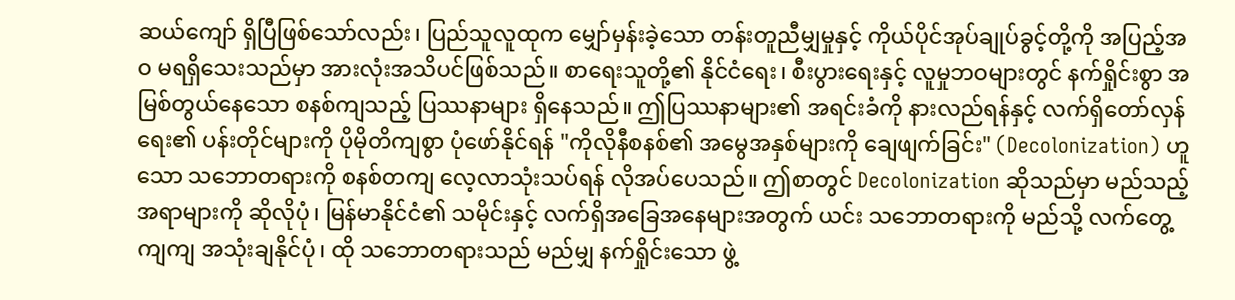ဆယ်ကျော် ရှိပြီဖြစ်သော်လည်း၊ ပြည်သူလူထုက မျှော်မှန်းခဲ့သော တန်းတူညီမျှမှုနှင့် ကိုယ်ပိုင်အုပ်ချုပ်ခွင့်တို့ကို အပြည့်အဝ မရရှိသေးသည်မှာ အားလုံးအသိပင်ဖြစ်သည်။ စာရေးသူတို့၏ နိုင်ငံရေး၊ စီးပွားရေးနှင့် လူမှုဘဝများတွင် နက်ရှိုင်းစွာ အမြစ်တွယ်နေသော စနစ်ကျသည့် ပြဿနာများ ရှိနေသည်။ ဤပြဿနာများ၏ အရင်းခံကို နားလည်ရန်နှင့် လက်ရှိတော်လှန်ရေး၏ ပန်းတိုင်များကို ပိုမိုတိကျစွာ ပုံဖော်နိုင်ရန် "ကိုလိုနီစနစ်၏ အမွေအနှစ်များကို ချေဖျက်ခြင်း" (Decolonization) ဟူသော သဘောတရားကို စနစ်တကျ လေ့လာသုံးသပ်ရန် လိုအပ်ပေသည်။ ဤစာတွင် Decolonization ဆိုသည်မှာ မည်သည့်အရာများကို ဆိုလိုပုံ၊ မြန်မာနိုင်ငံ၏ သမိုင်းနှင့် လက်ရှိအခြေအနေများအတွက် ယင်း သဘောတရားကို မည်သို့ လက်တွေ့ကျကျ အသုံးချနိုင်ပုံ၊ ထို သဘောတရားသည် မည်မျှ နက်ရှိုင်းသော ဖွဲ့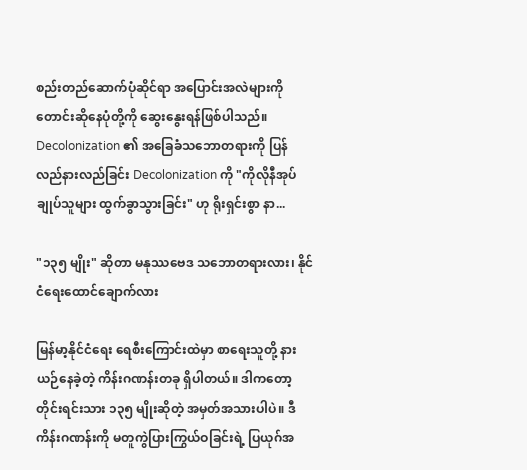စည်းတည်ဆောက်ပုံဆိုင်ရာ အပြောင်းအလဲများကို တောင်းဆိုနေပုံတို့ကို ဆွေးနွေးရန်ဖြစ်ပါသည်။   Decolonization ၏ အခြေခံသဘောတရားကို ပြန်လည်နားလည်ခြင်း Decolonization ကို "ကိုလိုနီအုပ်ချုပ်သူများ ထွက်ခွာသွားခြင်း" ဟု ရိုးရှင်းစွာ နာ...

"၁၃၅ မျိုး" ဆိုတာ မနုဿဗေဒ သဘောတရားလား၊ နိုင်ငံရေးထောင်ချောက်လား

မြန်မာ့နိုင်ငံရေး ရေစီးကြောင်းထဲမှာ စာရေးသူတို့ နားယဉ်နေခဲ့တဲ့ ကိန်းဂဏန်းတခု ရှိပါတယ်။ ဒါကတော့ တိုင်းရင်းသား ၁၃၅ မျိုးဆိုတဲ့ အမှတ်အသားပါပဲ။ ဒီကိန်းဂဏန်းကို မတူကွဲပြားကြွယ်ဝခြင်းရဲ့ ပြယုဂ်အ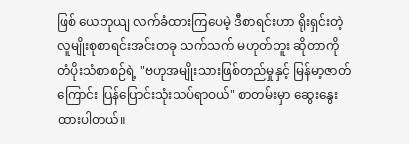ဖြစ် ယေဘုယျ လက်ခံထားကြပေမဲ့ ဒီစာရင်းဟာ ရိုးရှင်းတဲ့ လူမျိုးစုစာရင်းအင်းတခု သက်သက် မဟုတ်ဘူး ဆိုတာကို တံပိုးသံစာစဉ်ရဲ့ "ဗဟုအမျိုးသားဖြစ်တည်မှုနှင့် မြန်မာ့ဇာတ်ကြောင်း ပြန်ပြောင်းသုံးသပ်ရာဝယ်" စာတမ်းမှာ ဆွေးနွေးထားပါတယ်။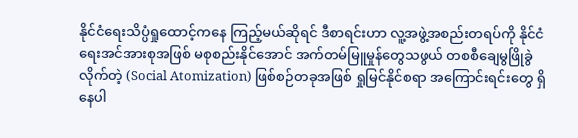နိုင်ငံရေးသိပ္ပံရှုထောင့်ကနေ ကြည့်မယ်ဆိုရင် ဒီစာရင်းဟာ လူ့အဖွဲ့အစည်းတရပ်ကို နိုင်ငံရေးအင်အားစုအဖြစ် မစုစည်းနိုင်အောင် အက်တမ်မြူမှုန်တွေသဖွယ် တစစီချေမွဖြိုခွဲလိုက်တဲ့ (Social Atomization) ဖြစ်စဉ်တခုအဖြစ် ရှုမြင်နိုင်စရာ အကြောင်းရင်းတွေ ရှိနေပါ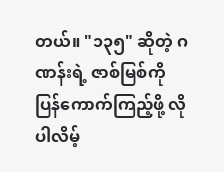တယ်။ "၁၃၅" ဆိုတဲ့ ဂဏန်းရဲ့ ဇာစ်မြစ်ကို ပြန်ကောက်ကြည့်ဖို့ လိုပါလိမ့်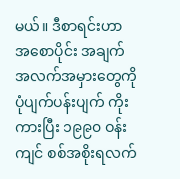မယ်။ ဒီစာရင်းဟာ အစောပိုင်း အချက်အလက်အမှားတွေကို ပုံပျက်ပန်းပျက် ကိုးကားပြီး ၁၉၉၀ ဝန်းကျင် စစ်အစိုးရလက်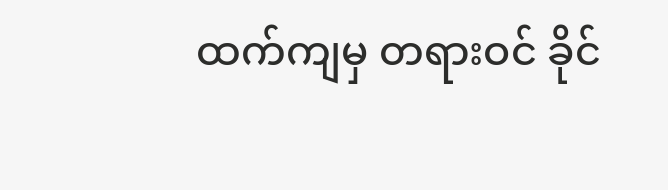ထက်ကျမှ တရားဝင် ခိုင်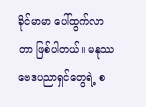ခိုင်မာမာ ပေါ်ထွက်လာတာ ဖြစ်ပါတယ်။ မနုဿဗေဒပညာရှင်တွေရဲ့ စ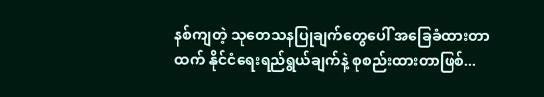နစ်ကျတဲ့ သုတေသနပြုချက်တွေပေါ် အခြေခံထားတာထက် နိုင်ငံရေးရည်ရွယ်ချက်နဲ့ စုစည်းထားတာဖြစ်...